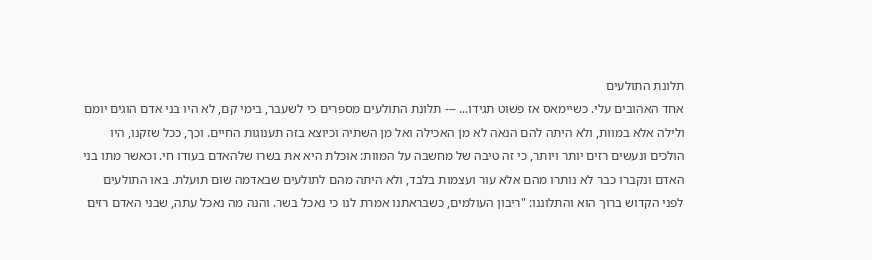תלונת התולעים
אחד האהובים עלי. כשיימאס אז פשוט תגידו... --- תלונת התולעים מספרים כי לשעבר, בימי קם, לא היו בני אדם הוגים יומם ולילה אלא במוות, ולא היתה להם הנאה לא מן האכילה ואל מן השתיה וכיוצא בזה תענוגות החיים. וכך, ככל שזקנו, היו הולכים ונעשים רזים יותר ויותר, כי זה טיבה של מחשבה על המוות: אוכלת היא את בשרו שלהאדם בעודו חי. וכאשר מתו בני האדם ונקברו כבר לא נותרו מהם אלא עור ועצמות בלבד, ולא היתה מהם לתולעים שבאדמה שום תועלת. באו התולעים לפני הקדוש ברוך הוא והתלוננו: "ריבון העולמים, כשבראתנו אמרת לנו כי נאכל בשר. והנה מה נאכל עתה, שבני האדם רזים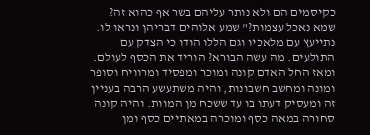כקיסמים הם ולא נותר עליהם בשר אף כהוא זה? שמא נאכל עצמות?" שמע אלוהים דבריהן ונראו לו. נתייעץ עם מלאכיו וגם הללו הודו כי הצדק עם התולעים. מה עשה הבורא? הוריד את הכסף לעולם. ומאז החל האדם קונה ומוכר ומפסיד ומרוויח וסופר ומונה ומחשב חשבונות, והיה משתעשע הרבה בעניין זה ומעסיק דעתו בו עד ששכח מן המוות. והיה קונה סחורה במאה כסף ומוכרה במאתיים כסף ומן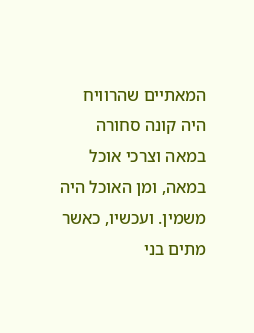המאתיים שהרוויח היה קונה סחורה במאה וצרכי אוכל במאה, ומן האוכל היה משמין. ועכשיו, כאשר מתים בני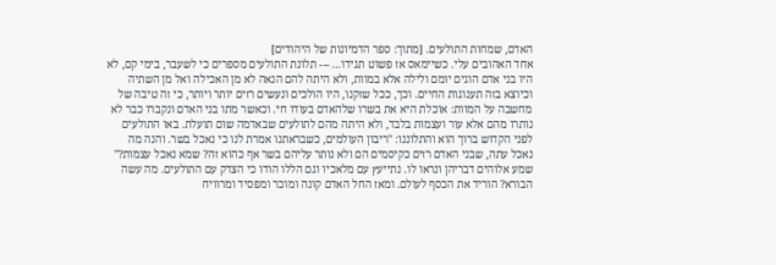האדם, שמחות התולעים. [מתוך: ספר הדמיונות של היהודים]
אחד האהובים עלי. כשיימאס אז פשוט תגידו... --- תלונת התולעים מספרים כי לשעבר, בימי קם, לא היו בני אדם הוגים יומם ולילה אלא במוות, ולא היתה להם הנאה לא מן האכילה ואל מן השתיה וכיוצא בזה תענוגות החיים. וכך, ככל שזקנו, היו הולכים ונעשים רזים יותר ויותר, כי זה טיבה של מחשבה על המוות: אוכלת היא את בשרו שלהאדם בעודו חי. וכאשר מתו בני האדם ונקברו כבר לא נותרו מהם אלא עור ועצמות בלבד, ולא היתה מהם לתולעים שבאדמה שום תועלת. באו התולעים לפני הקדוש ברוך הוא והתלוננו: "ריבון העולמים, כשבראתנו אמרת לנו כי נאכל בשר. והנה מה נאכל עתה, שבני האדם רזים כקיסמים הם ולא נותר עליהם בשר אף כהוא זה? שמא נאכל עצמות?" שמע אלוהים דבריהן ונראו לו. נתייעץ עם מלאכיו וגם הללו הודו כי הצדק עם התולעים. מה עשה הבורא? הוריד את הכסף לעולם. ומאז החל האדם קונה ומוכר ומפסיד ומרוויח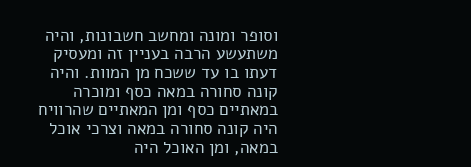וסופר ומונה ומחשב חשבונות, והיה משתעשע הרבה בעניין זה ומעסיק דעתו בו עד ששכח מן המוות. והיה קונה סחורה במאה כסף ומוכרה במאתיים כסף ומן המאתיים שהרוויח היה קונה סחורה במאה וצרכי אוכל במאה, ומן האוכל היה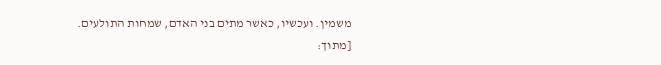משמין. ועכשיו, כאשר מתים בני האדם, שמחות התולעים. [מתוך: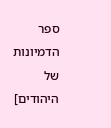ספר הדמיונות של היהודים]